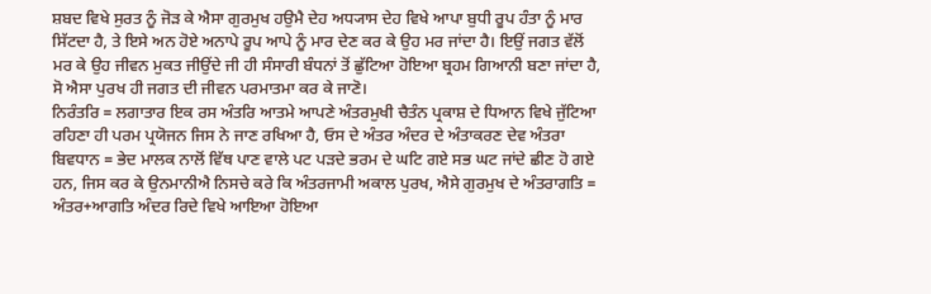ਸ਼ਬਦ ਵਿਖੇ ਸੁਰਤ ਨੂੰ ਜੋੜ ਕੇ ਐਸਾ ਗੁਰਮੁਖ ਹਉਮੈ ਦੇਹ ਅਧ੍ਯਾਸ ਦੇਹ ਵਿਖੇ ਆਪਾ ਬੁਧੀ ਰੂਪ ਹੰਤਾ ਨੂੰ ਮਾਰ ਸਿੱਟਦਾ ਹੈ, ਤੇ ਇਸੇ ਅਨ ਹੋਏ ਅਨਾਪੇ ਰੂਪ ਆਪੇ ਨੂੰ ਮਾਰ ਦੇਣ ਕਰ ਕੇ ਉਹ ਮਰ ਜਾਂਦਾ ਹੈ। ਇਉਂ ਜਗਤ ਵੱਲੋਂ ਮਰ ਕੇ ਉਹ ਜੀਵਨ ਮੁਕਤ ਜੀਉਂਦੇ ਜੀ ਹੀ ਸੰਸਾਰੀ ਬੰਧਨਾਂ ਤੋਂ ਛੁੱਟਿਆ ਹੋਇਆ ਬ੍ਰਹਮ ਗਿਆਨੀ ਬਣਾ ਜਾਂਦਾ ਹੈ, ਸੋ ਐਸਾ ਪੁਰਖ ਹੀ ਜਗਤ ਦੀ ਜੀਵਨ ਪਰਮਾਤਮਾ ਕਰ ਕੇ ਜਾਣੋ।
ਨਿਰੰਤਰਿ = ਲਗਾਤਾਰ ਇਕ ਰਸ ਅੰਤਰਿ ਆਤਮੇ ਆਪਣੇ ਅੰਤਰਮੁਖੀ ਚੈਤੰਨ ਪ੍ਰਕਾਸ਼ ਦੇ ਧਿਆਨ ਵਿਖੇ ਜੁੱਟਿਆ ਰਹਿਣਾ ਹੀ ਪਰਮ ਪ੍ਰਯੋਜਨ ਜਿਸ ਨੇ ਜਾਣ ਰਖਿਆ ਹੈ, ਓਸ ਦੇ ਅੰਤਰ ਅੰਦਰ ਦੇ ਅੰਤਾਕਰਣ ਦੇਵ ਅੰਤਰਾ ਬਿਵਧਾਨ = ਭੇਦ ਮਾਲਕ ਨਾਲੋਂ ਵਿੱਥ ਪਾਣ ਵਾਲੇ ਪਟ ਪੜਦੇ ਭਰਮ ਦੇ ਘਟਿ ਗਏ ਸਭ ਘਟ ਜਾਂਦੇ ਛੀਣ ਹੋ ਗਏ ਹਨ, ਜਿਸ ਕਰ ਕੇ ਉਨਮਾਨੀਐ ਨਿਸਚੇ ਕਰੇ ਕਿ ਅੰਤਰਜਾਮੀ ਅਕਾਲ ਪੁਰਖ, ਐਸੇ ਗੁਰਮੁਖ ਦੇ ਅੰਤਰਾਗਤਿ = ਅੰਤਰ+ਆਗਤਿ ਅੰਦਰ ਰਿਦੇ ਵਿਖੇ ਆਇਆ ਹੋਇਆ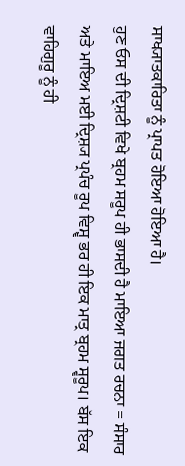ਸਾਖ੍ਯਾਤਕਾਰਿਤਾ ਨੂੰ ਪ੍ਰਾਪਤ ਹੋਇਆ ਹੋਇਆ ਹੈ।
ਹੁਣ ਓਸ ਦੀ ਦ੍ਰਿਸ਼ਟੀ ਵਿਖੇ ਬ੍ਰਹਮ ਸਰੂਪ ਹੀ ਭਾਸਦੀ ਹੈ ਮਾਇਆ ਜਗਤ ਰਚਨਾ = ਸੰਸਾਰ ਅਤੇ ਮਾਇਅ ਮਈ ਦ੍ਰਿਸ਼੍ਯ ਪ੍ਰਪੰਚ ਰੂਪ ਵਿਸ਼੍ਵ ਭਰ ਹੀ ਇਕ ਮਾਤ੍ਰ ਬ੍ਰਹਮ ਸ੍ਵਰੂਪ। ਬੱਸ ਇਕ ਵਾਹਿਗੁਰੂ ਨੂੰ ਹੀ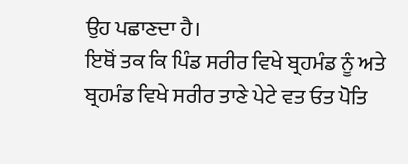ਉਹ ਪਛਾਣਦਾ ਹੈ।
ਇਥੋਂ ਤਕ ਕਿ ਪਿੰਡ ਸਰੀਰ ਵਿਖੇ ਬ੍ਰਹਮੰਡ ਨੂੰ ਅਤੇ ਬ੍ਰਹਮੰਡ ਵਿਖੇ ਸਰੀਰ ਤਾਣੇ ਪੇਟੇ ਵਤ ਓਤ ਪੋਤਿ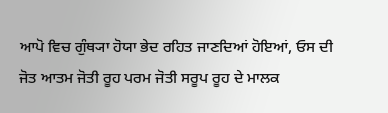ਆਪੋ ਵਿਚ ਗੁੰਥ੍ਯਾ ਹੋਯਾ ਭੇਦ ਰਹਿਤ ਜਾਣਦਿਆਂ ਹੋਇਆਂ, ਓਸ ਦੀ ਜੋਤ ਆਤਮ ਜੋਤੀ ਰੂਹ ਪਰਮ ਜੋਤੀ ਸਰੂਪ ਰੂਹ ਦੇ ਮਾਲਕ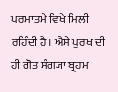ਪਰਮਾਤਮੇ ਵਿਖੇ ਮਿਲੀ ਰਹਿੰਦੀ ਹੈ। ਐਸੇ ਪੁਰਖ ਦੀ ਹੀ ਗੋਤ ਸੰਗ੍ਯਾ ਬ੍ਰਹਮ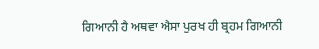ਗਿਆਨੀ ਹੈ ਅਥਵਾ ਐਸਾ ਪੁਰਖ ਹੀ ਬ੍ਰਹਮ ਗਿਆਨੀ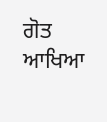ਗੋਤ ਆਖਿਆ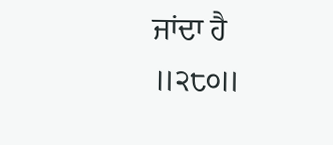ਜਾਂਦਾ ਹੈ ॥੨੮੦॥